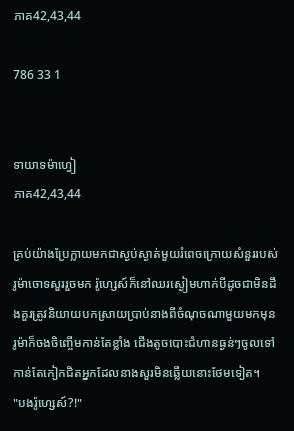ភាគ42,43,44

786 33 1


ទាយាទម៉ាហ្វៀ
ភាគ42,43,44

គ្រប់យ៉ាងប្រែក្លាយមកជាស្ងប់ស្ងាត់មួយរំពេចក្រោយសំនួររបស់រូម៉ាចោទសួររួចមក រ៉ូហ្សេស៍ក៏នៅឈរស្ងៀមហាក់បីដូចជាមិនដឹងគួរត្រូវនិយាយបកស្រាយប្រាប់នាងពីចំណុចណាមួយមកមុន រូម៉ាក៏ចងចិញ្ចើមកាន់តែខ្លាំង ជើងតូចបោះជំហានធ្ងន់ៗចូលទៅកាន់តែកៀកជិតអ្នកដែលនាងសួរមិនឆ្លើយនោះថែមទៀត។
"បងរ៉ូហ្សេស៍?!"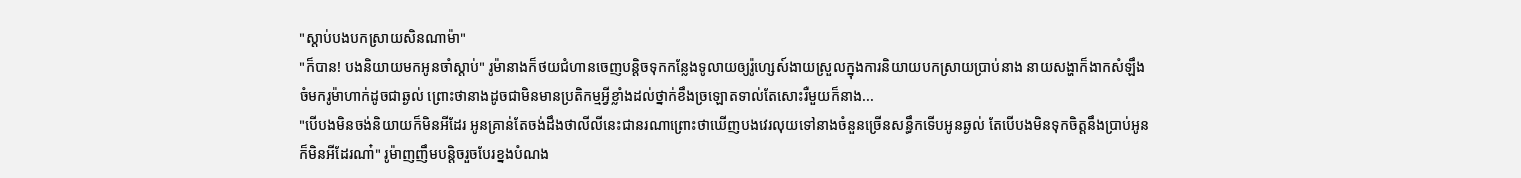"ស្ដាប់បងបកស្រាយសិនណាម៉ា"
"ក៏បាន! បងនិយាយមកអូនចាំស្ដាប់" រូម៉ានាងក៏ថយជំហានចេញបន្តិចទុកកន្លែងទូលាយឲ្យរ៉ូហ្សេស៍ងាយស្រួលក្នុងការនិយាយបកស្រាយប្រាប់នាង នាយសង្ហាក៏ងាកសំឡឹងចំមករូម៉ាហាក់ដូចជាឆ្ងល់ ព្រោះថានាងដូចជាមិនមានប្រតិកម្មអ្វីខ្លាំងដល់ថ្នាក់ខឹងច្រឡោតទាល់តែសោះរឺមួយក៏នាង...
"បើបងមិនចង់និយាយក៏មិនអីដែរ អូនគ្រាន់តែចង់ដឹងថាលីលីនេះជានរណាព្រោះថាឃើញបងវេរលុយទៅនាងចំនួនច្រើនសន្ធឹកទើបអូនឆ្ងល់ តែបើបងមិនទុកចិត្តនឹងប្រាប់អូនក៏មិនអីដែរណា៎" រូម៉ាញញឹមបន្តិចរួចបែរខ្នងបំណង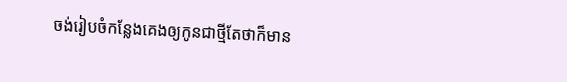ចង់រៀបចំកន្លែងគេងឲ្យកូនជាថ្មីតែថាក៏មាន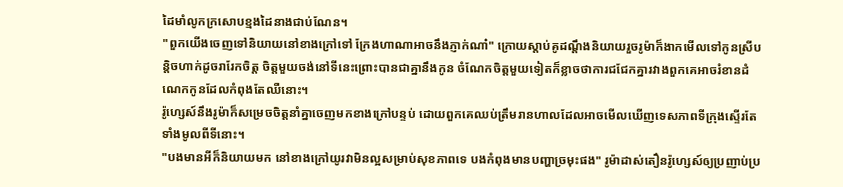ដៃមាំលូកក្រសោបខ្មងដៃនាងជាប់ណែន។
"ពួកយើងចេញទៅនិយាយនៅខាងក្រៅទៅ ក្រែងហាណាអាចនឹងភ្ញាក់ណា៎" ក្រោយស្ដាប់គូដណ្ដឹងនិយាយរួចរូម៉ាក៏ងាកមើលទៅកូនស្រីបន្តិចហាក់ដូចរារែកចិត្ត ចិត្តមួយចង់នៅទីនេះព្រោះបានជាគ្នានឹងកូន ចំណែកចិត្តមួយទៀតក៏ខ្លាចថាការជជែកគ្នារវាងពួកគេអាចរំខានដំណេកកូនដែលកំពុងតែឈឺនោះ។
រ៉ូហ្សេស៍នឹងរូម៉ាក៏សម្រេចចិត្តនាំគ្នាចេញមកខាងក្រៅបន្ទប់ ដោយពួកគេឈប់ត្រឹមរានហាលដែលអាចមើលឃើញទេសភាពទីក្រុងស្ទើរតែទាំងមូលពីទីនោះ។
"បងមានអីក៏និយាយមក នៅខាងក្រៅយូរវាមិនល្អសម្រាប់សុខភាពទេ បងកំពុងមានបញ្ហាច្រមុះផង" រូម៉ាដាស់តឿនរ៉ូហ្សេស៍ឲ្យប្រញាប់ប្រ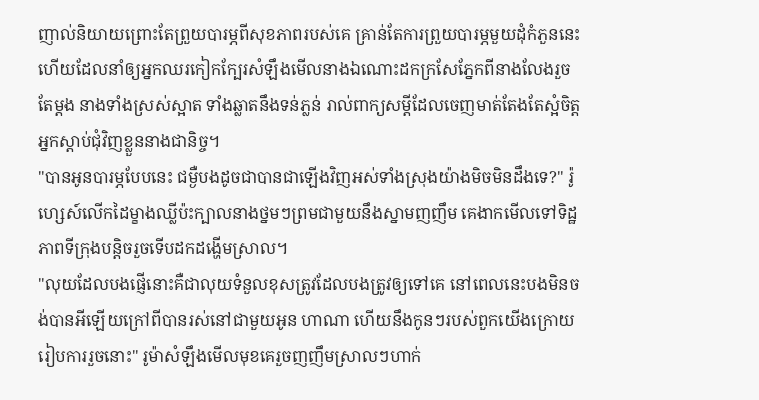ញាល់និយាយព្រោះតែព្រួយបារម្ភពីសុខភាពរបស់គេ គ្រាន់តែការព្រួយបារម្ភមួយដុំកំភួននេះហើយដែលនាំឲ្យអ្នកឈរកៀកក្បែរសំឡឹងមើលនាងឯណោះដកក្រសែភ្នែកពីនាងលែងរួចតែម្ដង នាងទាំងស្រស់ស្អាត ទាំងឆ្លាតនឹងទន់ភ្លន់ រាល់ពាក្យសម្ដីដែលចេញមាត់តែងតែស្អំចិត្តអ្នកស្ដាប់ជុំវិញខ្លួននាងជានិច្ច។
"បានអូនបារម្ភបែបនេះ ជម្ងឺបងដូចជាបានជាឡើងវិញអស់ទាំងស្រុងយ៉ាងមិចមិនដឹងទេ?" រ៉ូហ្សេស៍លើកដៃម្ខាងឈ្លីប៉ះក្បាលនាងថ្នមៗព្រមជាមួយនឹងស្នាមញញឹម គេងាកមើលទៅទិដ្ឋភាពទីក្រុងបន្តិចរួចទើបដកដង្ហើមស្រាល។
"លុយដែលបងផ្ញើនោះគឺជាលុយទំនួលខុសត្រូវដែលបងត្រូវឲ្យទៅគេ នៅពេលនេះបងមិនចង់បានអីឡើយក្រៅពីបានរស់នៅជាមួយអូន ហាណា ហើយនឹងកូនៗរបស់ពួកយើងក្រោយរៀបការរួចនោះ" រូម៉ាសំឡឹងមើលមុខគេរួចញញឹមស្រាលៗហាក់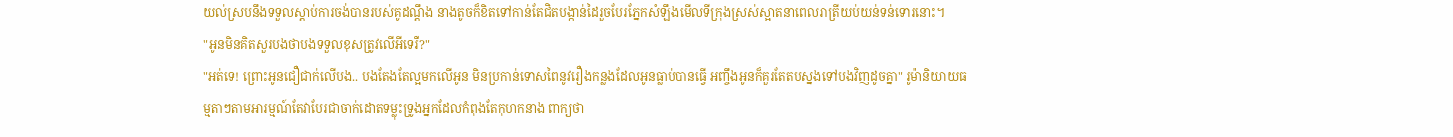យល់ស្របនឹងទទួលស្ដាប់ការចង់បានរបស់គូដណ្ដឹង នាងតូចក៏ខិតទៅកាន់តែជិតបង្កាន់ដៃរួចបែរភ្នែកសំឡឹងមើលទីក្រុងស្រស់ស្អាតនាពេលរាត្រីយប់យន់ទន់ទោរនោះ។
"អូនមិនគិតសួរបងថាបងទទួលខុសត្រូវលើអីទេរឺ?"
"អត់ទេ! ព្រោះអូនជឿជាក់លើបង.. បងតែងតែល្អមកលើអូន មិនប្រកាន់ទោសពៃនូវរឿងកន្លងដែលអូនធ្លាប់បានធ្វើ អញ្ចឹងអូនក៏គួរតែតបស្នងទៅបងវិញដូចគ្នា" រូម៉ានិយាយធម្មតាៗតាមអារម្មណ៍តែវាបែរជាចាក់ដោតទម្លុះទ្រូងអ្នកដែលកំពុងតែកុហកនាង ពាក្យថា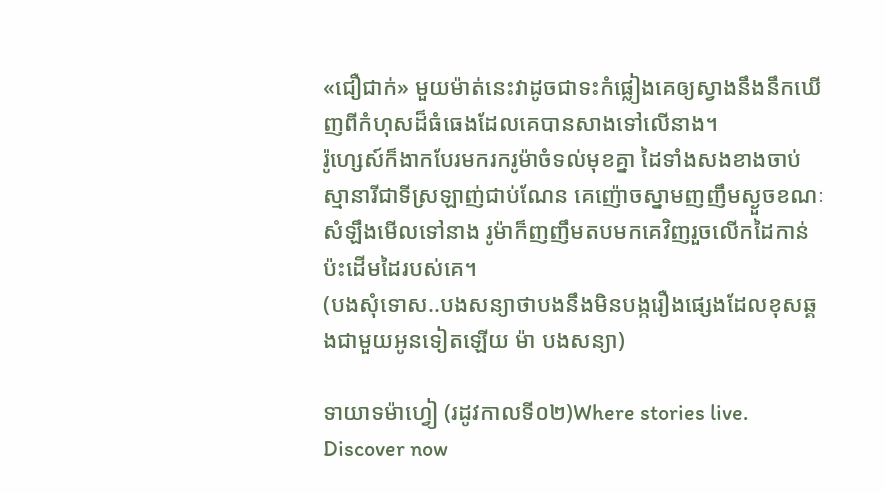«ជឿជាក់» មួយម៉ាត់នេះវាដូចជាទះកំផ្លៀងគេឲ្យស្វាងនឹងនឹកឃើញពីកំហុសដ៏ធំធេងដែលគេបានសាងទៅលើនាង។
រ៉ូហ្សេស៍ក៏ងាកបែរមករករូម៉ាចំទល់មុខគ្នា ដៃទាំងសងខាងចាប់ស្មានារីជាទីស្រឡាញ់ជាប់ណែន គេញ៉ោចស្នាមញញឹមស្ងួចខណៈសំឡឹងមើលទៅនាង រូម៉ាក៏ញញឹមតបមកគេវិញរួចលើកដៃកាន់ប៉ះដើមដៃរបស់គេ។
(បងសុំទោស..បងសន្យាថាបងនឹងមិនបង្ករឿងផ្សេងដែលខុសឆ្គងជាមួយអូនទៀតឡើយ ម៉ា បងសន្យា)

ទាយាទម៉ាហ្វៀ (រដូវកាលទី០២)Where stories live. Discover now